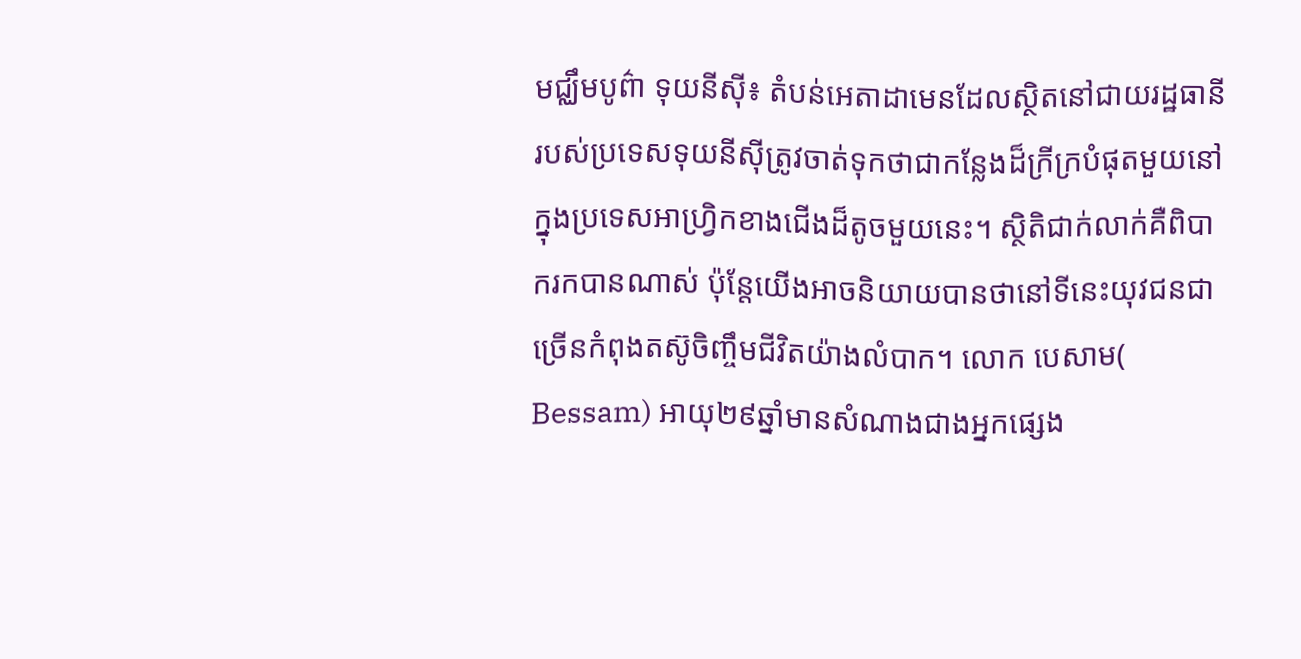មជ្ឈឹមបូព៌ា ទុយនីស៊ី៖ តំបន់អេតាដាមេនដែលស្ថិតនៅជាយរដ្ឋធានីរបស់ប្រទេសទុយនីស៊ីត្រូវចាត់ទុកថាជាកន្លែងដ៏ក្រីក្របំផុតមួយនៅក្នុងប្រទេសអាហ្រ្វិកខាងជើងដ៏តូចមួយនេះ។ ស្ថិតិជាក់លាក់គឺពិបាករកបានណាស់ ប៉ុន្តែយើងអាចនិយាយបានថានៅទីនេះយុវជនជាច្រើនកំពុងតស៊ូចិញ្ចឹមជីវិតយ៉ាងលំបាក។ លោក បេសាម( Bessam) អាយុ២៩ឆ្នាំមានសំណាងជាងអ្នកផ្សេង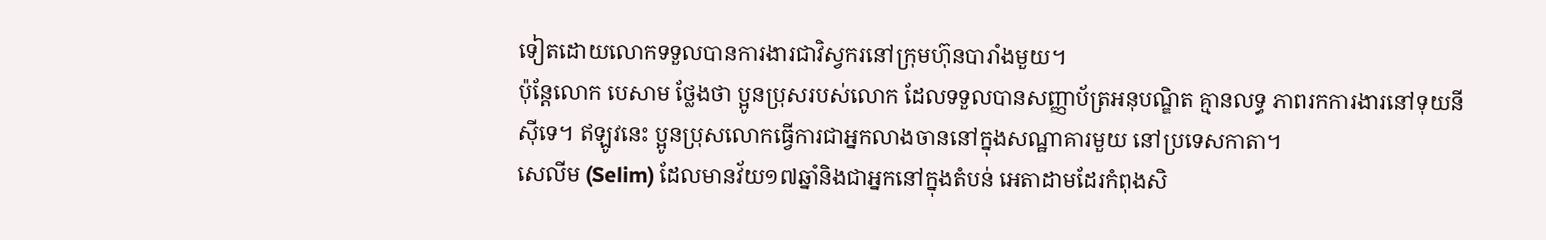ទៀតដោយលោកទទួលបានការងារជាវិស្វករនៅក្រុមហ៊ុនបារាំងមួយ។
ប៉ុន្តែលោក បេសាម ថ្លែងថា ប្អូនប្រុសរបស់លោក ដែលទទួលបានសញ្ញាប័ត្រអនុបណ្ឌិត គ្មានលទ្ធ ភាពរកការងារនៅទុយនីស៊ីទេ។ ឥឡូវនេះ ប្អូនប្រុសលោកធ្វើការជាអ្នកលាងចាននៅក្នុងសណ្ឋាគារមួយ នៅប្រទេសកាតា។
សេលីម (Selim) ដែលមានវ័យ១៧ឆ្នាំនិងជាអ្នកនៅក្នុងតំបន់ អេតាដាមដែរកំពុងសិ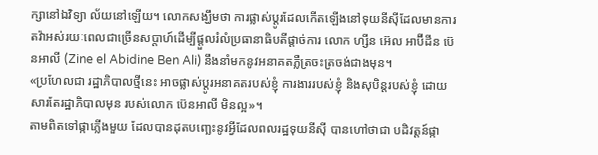ក្សានៅឯវិទ្យា ល័យនៅឡើយ។ លោកសង្ឃឹមថា ការផ្លាស់ប្តូរដែលកើតឡើងនៅទុយនីស៊ីដែលមានការតវ៉ាអស់រយៈពេលជាច្រើនសប្តាហ៍ដើម្បីផ្តួលរំលំប្រធានាធិបតីផ្តាច់ការ លោក ហ្សីន អ៊េល អាប៊ីដីន ប៊េនអាលី (Zine el Abidine Ben Ali) នឹងនាំមកនូវអនាគតភ្លឺត្រចះត្រចង់ជាងមុន។
«ប្រហែលជា រដ្ឋាភិបាលថ្មីនេះ អាចផ្លាស់ប្តូរអនាគតរបស់ខ្ញុំ ការងាររបស់ខ្ញុំ និងសុបិន្តរបស់ខ្ញុំ ដោយសារតែរដ្ឋាភិបាលមុន របស់លោក ប៊េនអាលី មិនល្អ»។
តាមពិតទៅផ្កាភ្លើងមួយ ដែលបានដុតបញ្ឆេះនូវអ្វីដែលពលរដ្ឋទុយនីស៊ី បានហៅថាជា បដិវត្តន៍ផ្កា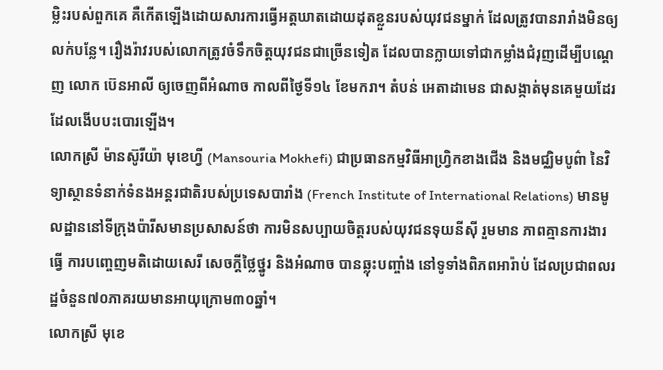ម្លិះរបស់ពួកគេ គឺកើតឡើងដោយសារការធ្វើអត្តឃាតដោយដុតខ្លួនរបស់យុវជនម្នាក់ ដែលត្រូវបានរារាំងមិនឲ្យលក់បន្លែ។ រឿងរ៉ាវរបស់លោកត្រូវចំទឹកចិត្តយុវជនជាច្រើនទៀត ដែលបានក្លាយទៅជាកម្លាំងជំរុញដើម្បីបណ្តេញ លោក ប៊េនអាលី ឲ្យចេញពីអំណាច កាលពីថ្ងៃទី១៤ ខែមករា។ តំបន់ អេតាដាមេន ជាសង្កាត់មុនគេមួយដែរដែលងើបបះបោរឡើង។
លោកស្រី ម៉ានស៊ូរីយ៉ា មុខេហ្វី (Mansouria Mokhefi) ជាប្រធានកម្មវិធីអាហ្រ្វិកខាងជើង និងមជ្ឈិមបូព៌ា នៃវិទ្យាស្ថានទំនាក់ទំនងអន្តរជាតិរបស់ប្រទេសបារាំង (French Institute of International Relations) មានមូលដ្ឋាននៅទីក្រុងប៉ារីសមានប្រសាសន៍ថា ការមិនសប្បាយចិត្តរបស់យុវជនទុយនីស៊ី រួមមាន ភាពគ្មានការងារធ្វើ ការបញ្ចេញមតិដោយសេរី សេចក្តីថ្លៃថ្នូរ និងអំណាច បានឆ្លុះបញ្ចាំង នៅទូទាំងពិភពអារ៉ាប់ ដែលប្រជាពលរដ្ឋចំនួន៧០ភាគរយមានអាយុក្រោម៣០ឆ្នាំ។
លោកស្រី មុខេ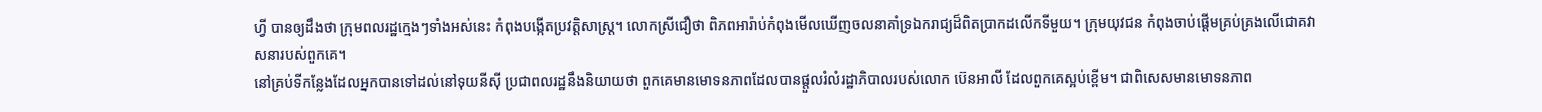ហ្វី បានឲ្យដឹងថា ក្រុមពលរដ្ឋក្មេងៗទាំងអស់នេះ កំពុងបង្កើតប្រវត្តិសាស្រ្ត។ លោកស្រីជឿថា ពិភពអារ៉ាប់កំពុងមើលឃើញចលនាគាំទ្រឯករាជ្យដ៏ពិតប្រាកដលើកទីមួយ។ ក្រុមយុវជន កំពុងចាប់ផ្តើមគ្រប់គ្រងលើជោគវាសនារបស់ពួកគេ។
នៅគ្រប់ទីកន្លែងដែលអ្នកបានទៅដល់នៅទុយនីស៊ី ប្រជាពលរដ្ឋនឹងនិយាយថា ពួកគេមានមោទនភាពដែលបានផ្តួលរំលំរដ្ឋាភិបាលរបស់លោក ប៊េនអាលី ដែលពួកគេស្អប់ខ្ពើម។ ជាពិសេសមានមោទនភាព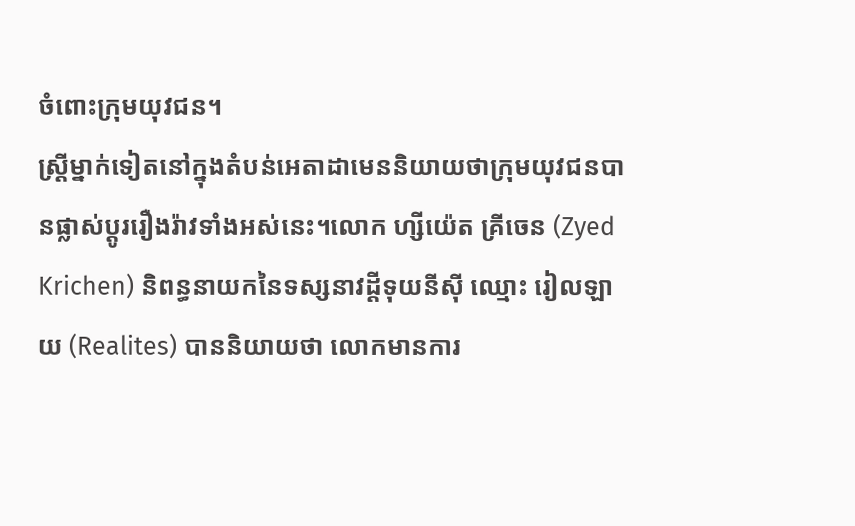ចំពោះក្រុមយុវជន។
ស្រ្តីម្នាក់ទៀតនៅក្នុងតំបន់អេតាដាមេននិយាយថាក្រុមយុវជនបានផ្លាស់ប្តូររឿងរ៉ាវទាំងអស់នេះ។លោក ហ្សីយ៉េត គ្រីចេន (Zyed Krichen) និពន្ធនាយកនៃទស្សនាវដ្តីទុយនីស៊ី ឈ្មោះ រៀលឡាយ (Realites) បាននិយាយថា លោកមានការ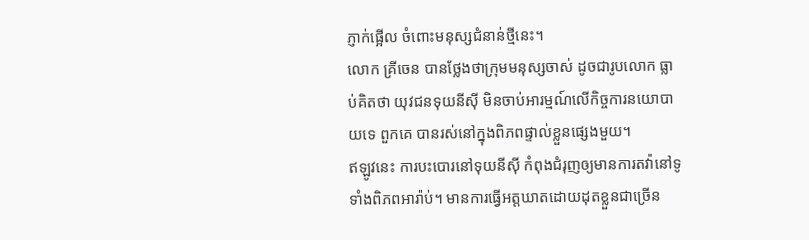ភ្ញាក់ផ្អើល ចំពោះមនុស្សជំនាន់ថ្មីនេះ។
លោក គ្រីចេន បានថ្លែងថាក្រុមមនុស្សចាស់ ដូចជារូបលោក ធ្លាប់គិតថា យុវជនទុយនីស៊ី មិនចាប់អារម្មណ៍លើកិច្ចការនយោបាយទេ ពួកគេ បានរស់នៅក្នុងពិភពផ្ទាល់ខ្លួនផ្សេងមួយ។
ឥឡូវនេះ ការបះបោរនៅទុយនីស៊ី កំពុងជំរុញឲ្យមានការតវ៉ានៅទូទាំងពិភពអារ៉ាប់។ មានការធ្វើអត្តឃាតដោយដុតខ្លួនជាច្រើន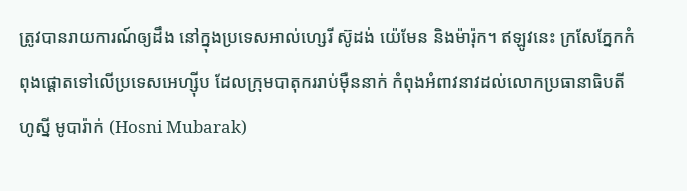ត្រូវបានរាយការណ៍ឲ្យដឹង នៅក្នុងប្រទេសអាល់ហ្សេរី ស៊ូដង់ យ៉េមែន និងម៉ារ៉ុក។ ឥឡូវនេះ ក្រសែភ្នែកកំពុងផ្តោតទៅលើប្រទេសអេហ្ស៊ីប ដែលក្រុមបាតុកររាប់ម៉ឺននាក់ កំពុងអំពាវនាវដល់លោកប្រធានាធិបតី ហូស្នី មូបារ៉ាក់ (Hosni Mubarak)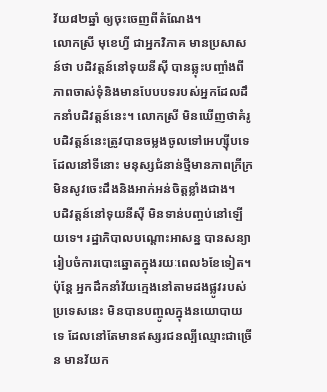វ័យ៨២ឆ្នាំ ឲ្យចុះចេញពីតំណែង។
លោកស្រី មុខេហ្វី ជាអ្នកវិភាគ មានប្រសាសន៍ថា បដិវត្តន៍នៅទុយនីស៊ី បានឆ្លុះបញ្ចាំងពីភាពចាស់ទុំនិងមានបែបបទរបស់អ្នកដែលដឹកនាំបដិវត្តន៍នេះ។ លោកស្រី មិនឃើញថាគំរូបដិវត្តន៍នេះត្រូវបានចម្លងចូលទៅអេហ្ស៊ីបទេ ដែលនៅទីនោះ មនុស្សជំនាន់ថ្មីមានភាពក្រីក្រ មិនសូវចេះដឹងនិងអាក់អន់ចិត្តខ្លាំងជាង។
បដិវត្តន៍នៅទុយនីស៊ី មិនទាន់បញ្ចប់នៅឡើយទេ។ រដ្ឋាភិបាលបណ្តោះអាសន្ន បានសន្យារៀបចំការបោះឆ្នោតក្នុងរយៈពេល៦ខែទៀត។ ប៉ុន្តែ អ្នកដឹកនាំវ័យក្មេងនៅតាមដងផ្លូវរបស់ប្រទេសនេះ មិនបានបញ្ចូលក្នុងនយោបាយទេ ដែលនៅតែមានឥស្សរជនល្បីឈ្មោះជាច្រើន មានវ័យក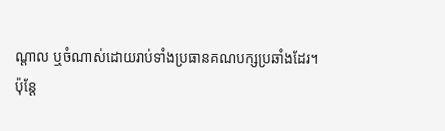ណ្តាល ឬចំណាស់ដោយរាប់ទាំងប្រធានគណបក្សប្រឆាំងដែរ។
ប៉ុន្តែ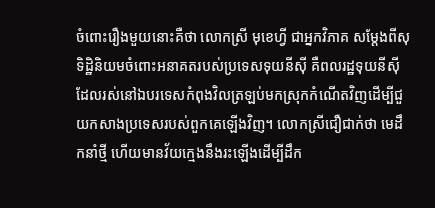ចំពោះរឿងមួយនោះគឺថា លោកស្រី មុខេហ្វី ជាអ្នកវិភាគ សម្តែងពីសុទិដ្ឋិនិយមចំពោះអនាគតរបស់ប្រទេសទុយនីស៊ី គឺពលរដ្ឋទុយនីស៊ី ដែលរស់នៅឯបរទេសកំពុងវិលត្រឡប់មកស្រុកកំណើតវិញដើម្បីជួយកសាងប្រទេសរបស់ពួកគេឡើងវិញ។ លោកស្រីជឿជាក់ថា មេដឹកនាំថ្មី ហើយមានវ័យក្មេងនឹងរះឡើងដើម្បីដឹក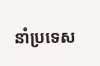នាំប្រទេស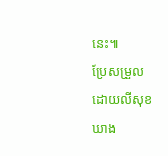នេះ៕
ប្រែសម្រួលដោយលីសុខឃាង